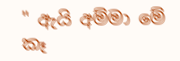" ඇයි අම්මා මේ කෑ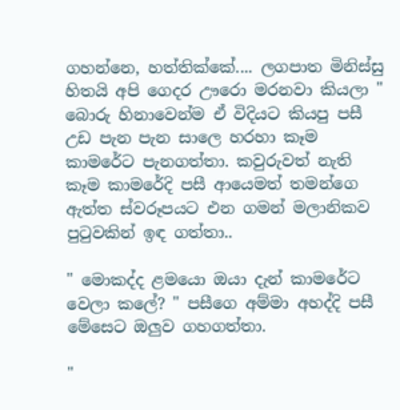ගහන්නෙ, හත්තික්කේ.... ලගපාත මිනිස්සු හිතයි අපි ගෙදර ඌරො මරනවා කියලා " බොරු හිනාවෙන්ම ඒ විදියට කියපු පසී උඩ පැන පැන සාලෙ හරහා කෑම කාමරේට පැනගත්තා. කවුරුවත් නැති කෑම කාමරේදි පසී ආයෙමත් තමන්ගෙ ඇත්ත ස්වරූපයට එන ගමන් මලානිකව පුටුවකින් ඉඳ ගත්තා..

" මොකද්ද ළමයො ඔයා දැන් කාමරේට වෙලා කලේ? " පසීගෙ අම්මා අහද්දි පසී මේසෙට ඔලුව ගහගත්තා.

"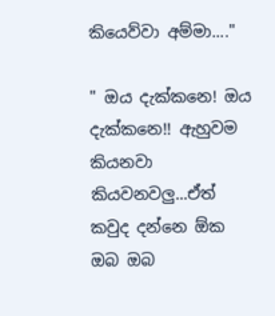කියෙව්වා අම්මා...."

" ඔය දැක්කනෙ! ඔය දැක්කනෙ!! ඇහුවම කියනවා කියවනවලු...ඒත් කවුද දන්නෙ ඕක ඔබ ඔබ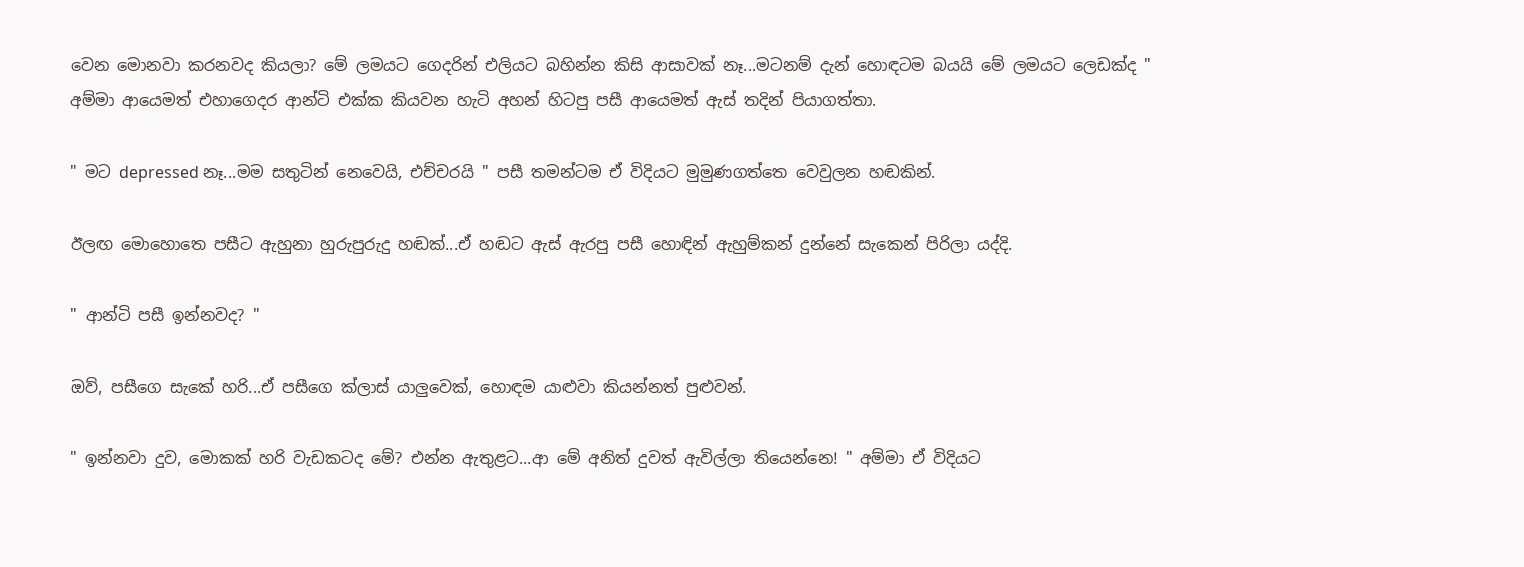වෙන මොනවා කරනවද කියලා? මේ ලමයට ගෙදරින් එලියට බහින්න කිසි ආසාවක් නෑ...මටනම් දැන් හොඳටම බයයි මේ ලමයට ලෙඩක්ද " අම්මා ආයෙමත් එහාගෙදර ආන්ටි එක්ක කියවන හැටි අහන් හිටපු පසී ආයෙමත් ඇස් තදින් පියාගත්තා.

" මට depressed නෑ...මම සතුටින් නෙවෙයි, එච්චරයි " පසී තමන්ටම ඒ විදියට මුමුණගත්තෙ වෙවුලන හඬකින්.

ඊලඟ මොහොතෙ පසීට ඇහුනා හුරුපුරුදු හඬක්...ඒ හඬට ඇස් ඇරපු පසී හොඳින් ඇහුම්කන් දුන්නේ සැකෙන් පිරිලා යද්දි.

" ආන්ටි පසී ඉන්නවද? "

ඔව්, පසීගෙ සැකේ හරි...ඒ පසීගෙ ක්ලාස් යාලුවෙක්, හොඳම යාළුවා කියන්නත් පුළුවන්.

" ඉන්නවා දුව, මොකක් හරි වැඩකටද මේ? එන්න ඇතුළට...ආ මේ අනිත් දුවත් ඇවිල්ලා තියෙන්නෙ! " අම්මා ඒ විදියට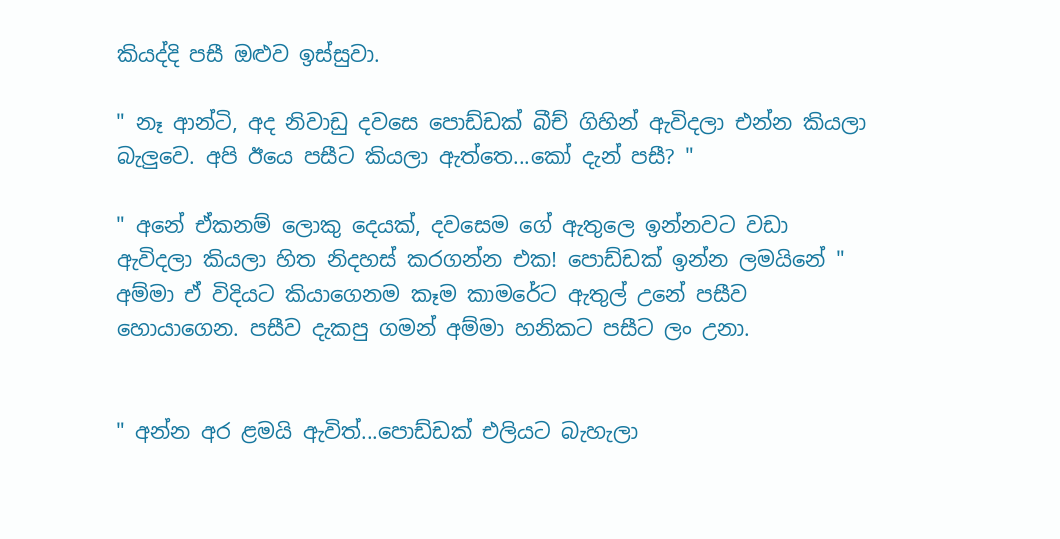කියද්දි පසී ඔළුව ඉස්සුවා.

" නෑ ආන්ටි, අද නිවාඩු දවසෙ පොඩ්ඩක් බීච් ගිහින් ඇවිදලා එන්න කියලා බැලුවෙ. අපි ඊයෙ පසීට කියලා ඇත්තෙ...කෝ දැන් පසී? "

" අනේ ඒකනම් ලොකු දෙයක්, දවසෙම ගේ ඇතුලෙ ඉන්නවට වඩා ඇවිදලා කියලා හිත නිදහස් කරගන්න එක! පොඩ්ඩක් ඉන්න ලමයිනේ " අම්මා ඒ විදියට කියාගෙනම කෑම කාමරේට ඇතුල් උනේ පසීව හොයාගෙන. පසීව දැකපු ගමන් අම්මා හනිකට පසීට ලං උනා.


" අන්න අර ළමයි ඇවිත්...පොඩ්ඩක් එලියට බැහැලා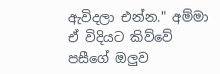ඇවිදලා එන්න." අම්මා ඒ විදියට කිව්වේ පසීගේ ඔලුව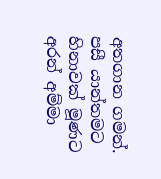අතගාන ගමන්. පසී යාන්තමට හිනාවක් මූණට අරන් අම්මා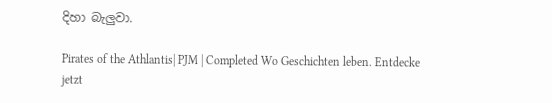දිහා බැලුවා.

Pirates of the Athlantis| PJM | Completed Wo Geschichten leben. Entdecke jetzt